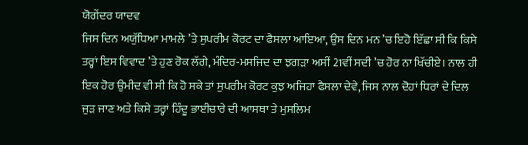ਯੋਗੇਂਦਰ ਯਾਦਵ
ਜਿਸ ਦਿਨ ਅਯੁੱਧਿਆ ਮਾਮਲੇ ’ਤੇ ਸੁਪਰੀਮ ਕੋਰਟ ਦਾ ਫੈਸਲਾ ਆਇਆ, ਉਸ ਦਿਨ ਮਨ ’ਚ ਇਹੋ ਇੱਛਾ ਸੀ ਕਿ ਕਿਸੇ ਤਰ੍ਹਾਂ ਇਸ ਵਿਵਾਦ ’ਤੇ ਹੁਣ ਰੋਕ ਲੱਗੇ, ਮੰਦਿਰ-ਮਸਜਿਦ ਦਾ ਝਗੜਾ ਅਸੀਂ 21ਵੀਂ ਸਦੀ ’ਚ ਹੋਰ ਨਾ ਖਿੱਚੀਏ। ਨਾਲ ਹੀ ਇਕ ਹੋਰ ਉਮੀਦ ਵੀ ਸੀ ਕਿ ਹੋ ਸਕੇ ਤਾਂ ਸੁਪਰੀਮ ਕੋਰਟ ਕੁਝ ਅਜਿਹਾ ਫੈਸਲਾ ਦੇਵੇ, ਜਿਸ ਨਾਲ ਦੋਹਾਂ ਧਿਰਾਂ ਦੇ ਦਿਲ ਜੁੜ ਜਾਣ ਅਤੇ ਕਿਸੇ ਤਰ੍ਹਾਂ ਹਿੰਦੂ ਭਾਈਚਾਰੇ ਦੀ ਆਸਥਾ ਤੇ ਮੁਸਲਿਮ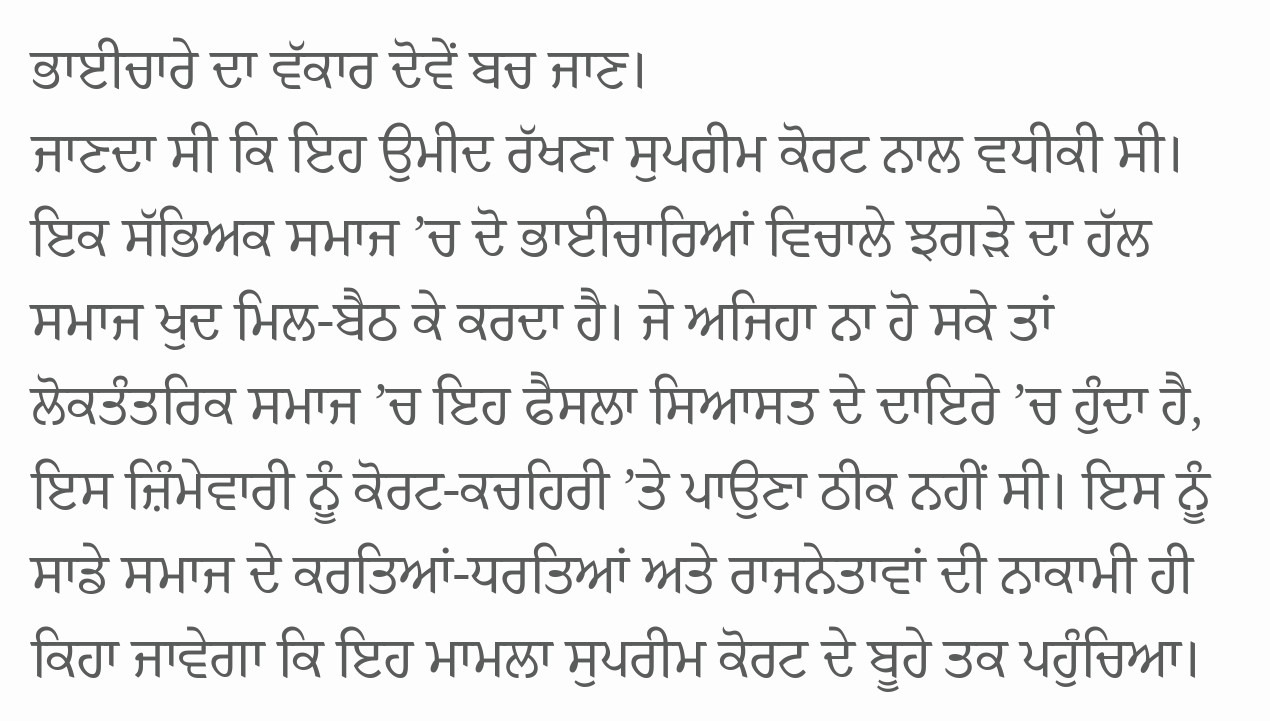ਭਾਈਚਾਰੇ ਦਾ ਵੱਕਾਰ ਦੋਵੇਂ ਬਚ ਜਾਣ।
ਜਾਣਦਾ ਸੀ ਕਿ ਇਹ ਉਮੀਦ ਰੱਖਣਾ ਸੁਪਰੀਮ ਕੋਰਟ ਨਾਲ ਵਧੀਕੀ ਸੀ। ਇਕ ਸੱਭਿਅਕ ਸਮਾਜ ’ਚ ਦੋ ਭਾਈਚਾਰਿਆਂ ਵਿਚਾਲੇ ਝਗੜੇ ਦਾ ਹੱਲ ਸਮਾਜ ਖੁਦ ਮਿਲ-ਬੈਠ ਕੇ ਕਰਦਾ ਹੈ। ਜੇ ਅਜਿਹਾ ਨਾ ਹੋ ਸਕੇ ਤਾਂ ਲੋਕਤੰਤਰਿਕ ਸਮਾਜ ’ਚ ਇਹ ਫੈਸਲਾ ਸਿਆਸਤ ਦੇ ਦਾਇਰੇ ’ਚ ਹੁੰਦਾ ਹੈ, ਇਸ ਜ਼ਿੰਮੇਵਾਰੀ ਨੂੰ ਕੋਰਟ-ਕਚਹਿਰੀ ’ਤੇ ਪਾਉਣਾ ਠੀਕ ਨਹੀਂ ਸੀ। ਇਸ ਨੂੰ ਸਾਡੇ ਸਮਾਜ ਦੇ ਕਰਤਿਆਂ-ਧਰਤਿਆਂ ਅਤੇ ਰਾਜਨੇਤਾਵਾਂ ਦੀ ਨਾਕਾਮੀ ਹੀ ਕਿਹਾ ਜਾਵੇਗਾ ਕਿ ਇਹ ਮਾਮਲਾ ਸੁਪਰੀਮ ਕੋਰਟ ਦੇ ਬੂਹੇ ਤਕ ਪਹੁੰਚਿਆ।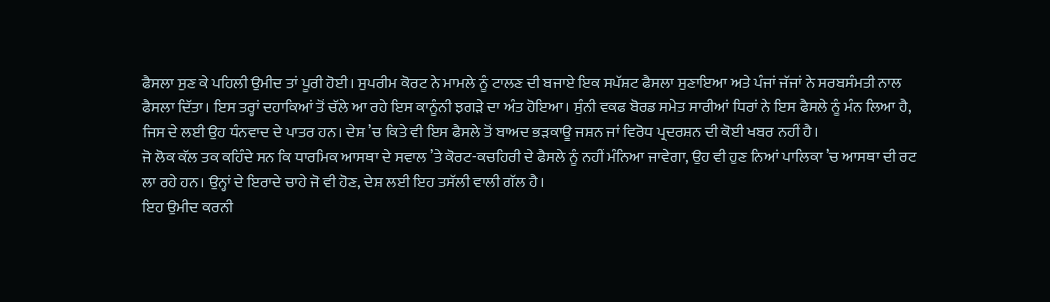ਫੈਸਲਾ ਸੁਣ ਕੇ ਪਹਿਲੀ ਉਮੀਦ ਤਾਂ ਪੂਰੀ ਹੋਈ। ਸੁਪਰੀਮ ਕੋਰਟ ਨੇ ਮਾਮਲੇ ਨੂੰ ਟਾਲਣ ਦੀ ਬਜਾਏ ਇਕ ਸਪੱਸ਼ਟ ਫੈਸਲਾ ਸੁਣਾਇਆ ਅਤੇ ਪੰਜਾਂ ਜੱਜਾਂ ਨੇ ਸਰਬਸੰਮਤੀ ਨਾਲ ਫੈਸਲਾ ਦਿੱਤਾ। ਇਸ ਤਰ੍ਹਾਂ ਦਹਾਕਿਆਂ ਤੋਂ ਚੱਲੇ ਆ ਰਹੇ ਇਸ ਕਾਨੂੰਨੀ ਝਗੜੇ ਦਾ ਅੰਤ ਹੋਇਆ। ਸੁੰਨੀ ਵਕਫ ਬੋਰਡ ਸਮੇਤ ਸਾਰੀਆਂ ਧਿਰਾਂ ਨੇ ਇਸ ਫੈਸਲੇ ਨੂੰ ਮੰਨ ਲਿਆ ਹੈ, ਜਿਸ ਦੇ ਲਈ ਉਹ ਧੰਨਵਾਦ ਦੇ ਪਾਤਰ ਹਨ। ਦੇਸ਼ ’ਚ ਕਿਤੇ ਵੀ ਇਸ ਫੈਸਲੇ ਤੋਂ ਬਾਅਦ ਭੜਕਾਊ ਜਸ਼ਨ ਜਾਂ ਵਿਰੋਧ ਪ੍ਰਦਰਸ਼ਨ ਦੀ ਕੋਈ ਖਬਰ ਨਹੀਂ ਹੈ।
ਜੋ ਲੋਕ ਕੱਲ ਤਕ ਕਹਿੰਦੇ ਸਨ ਕਿ ਧਾਰਮਿਕ ਆਸਥਾ ਦੇ ਸਵਾਲ ’ਤੇ ਕੋਰਟ-ਕਚਹਿਰੀ ਦੇ ਫੈਸਲੇ ਨੂੰ ਨਹੀਂ ਮੰਨਿਆ ਜਾਵੇਗਾ, ਉਹ ਵੀ ਹੁਣ ਨਿਆਂ ਪਾਲਿਕਾ ’ਚ ਆਸਥਾ ਦੀ ਰਟ ਲਾ ਰਹੇ ਹਨ। ਉਨ੍ਹਾਂ ਦੇ ਇਰਾਦੇ ਚਾਹੇ ਜੋ ਵੀ ਹੋਣ, ਦੇਸ਼ ਲਈ ਇਹ ਤਸੱਲੀ ਵਾਲੀ ਗੱਲ ਹੈ।
ਇਹ ਉਮੀਦ ਕਰਨੀ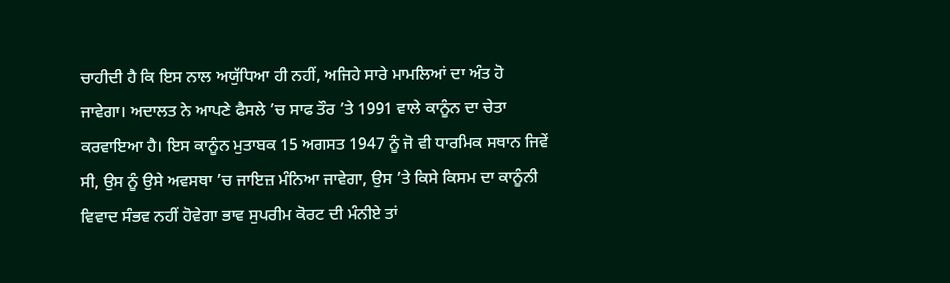ਚਾਹੀਦੀ ਹੈ ਕਿ ਇਸ ਨਾਲ ਅਯੁੱਧਿਆ ਹੀ ਨਹੀਂ, ਅਜਿਹੇ ਸਾਰੇ ਮਾਮਲਿਆਂ ਦਾ ਅੰਤ ਹੋ ਜਾਵੇਗਾ। ਅਦਾਲਤ ਨੇ ਆਪਣੇ ਫੈਸਲੇ ’ਚ ਸਾਫ ਤੌਰ ’ਤੇ 1991 ਵਾਲੇ ਕਾਨੂੰਨ ਦਾ ਚੇਤਾ ਕਰਵਾਇਆ ਹੈ। ਇਸ ਕਾਨੂੰਨ ਮੁਤਾਬਕ 15 ਅਗਸਤ 1947 ਨੂੰ ਜੋ ਵੀ ਧਾਰਮਿਕ ਸਥਾਨ ਜਿਵੇਂ ਸੀ, ਉਸ ਨੂੰ ਉਸੇ ਅਵਸਥਾ ’ਚ ਜਾਇਜ਼ ਮੰਨਿਆ ਜਾਵੇਗਾ, ਉਸ ’ਤੇ ਕਿਸੇ ਕਿਸਮ ਦਾ ਕਾਨੂੰਨੀ ਵਿਵਾਦ ਸੰਭਵ ਨਹੀਂ ਹੋਵੇਗਾ ਭਾਵ ਸੁਪਰੀਮ ਕੋਰਟ ਦੀ ਮੰਨੀਏ ਤਾਂ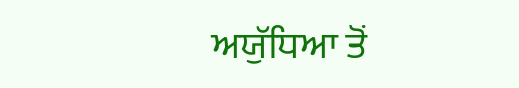ਅਯੁੱਧਿਆ ਤੋਂ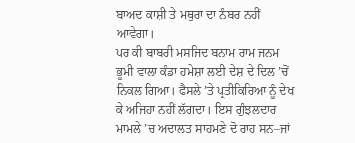ਬਾਅਦ ਕਾਸ਼ੀ ਤੇ ਮਥੁਰਾ ਦਾ ਨੰਬਰ ਨਹੀਂ ਆਵੇਗਾ।
ਪਰ ਕੀ ਬਾਬਰੀ ਮਸਜਿਦ ਬਨਾਮ ਰਾਮ ਜਨਮ ਭੂਮੀ ਵਾਲਾ ਕੰਡਾ ਹਮੇਸ਼ਾ ਲਈ ਦੇਸ਼ ਦੇ ਦਿਲ ’ਚੋਂ ਨਿਕਲ ਗਿਆ। ਫੈਸਲੇ ’ਤੇ ਪ੍ਰਤੀਕਿਰਿਆ ਨੂੰ ਦੇਖ ਕੇ ਅਜਿਹਾ ਨਹੀਂ ਲੱਗਦਾ। ਇਸ ਗੁੰਝਲਦਾਰ ਮਾਮਲੇ ’ਚ ਅਦਾਲਤ ਸਾਹਮਣੇ ਦੋ ਰਾਹ ਸਨ–ਜਾਂ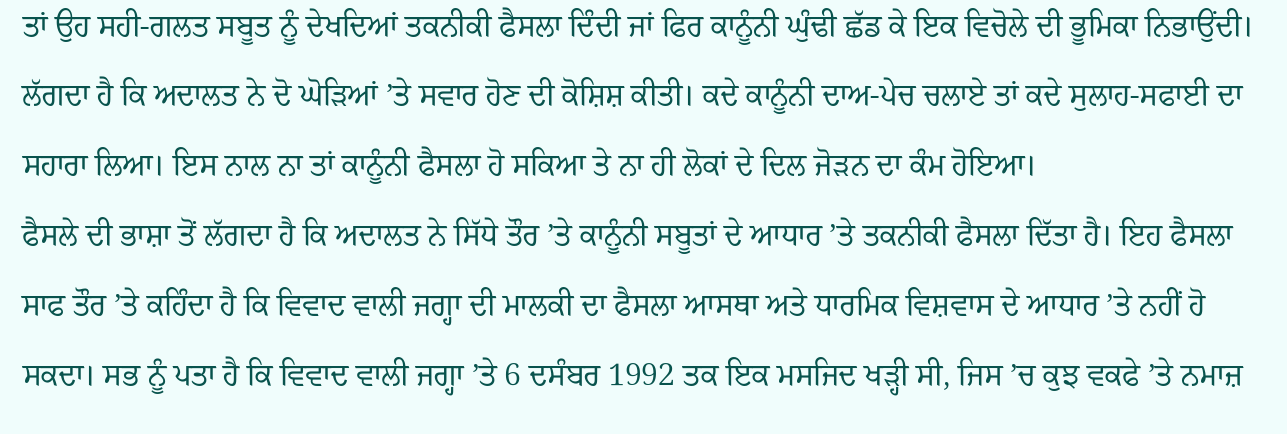ਤਾਂ ਉਹ ਸਹੀ-ਗਲਤ ਸਬੂਤ ਨੂੰ ਦੇਖਦਿਆਂ ਤਕਨੀਕੀ ਫੈਸਲਾ ਦਿੰਦੀ ਜਾਂ ਫਿਰ ਕਾਨੂੰਨੀ ਘੁੰਢੀ ਛੱਡ ਕੇ ਇਕ ਵਿਚੋਲੇ ਦੀ ਭੂਮਿਕਾ ਨਿਭਾਉਂਦੀ। ਲੱਗਦਾ ਹੈ ਕਿ ਅਦਾਲਤ ਨੇ ਦੋ ਘੋੜਿਆਂ ’ਤੇ ਸਵਾਰ ਹੋਣ ਦੀ ਕੋਸ਼ਿਸ਼ ਕੀਤੀ। ਕਦੇ ਕਾਨੂੰਨੀ ਦਾਅ-ਪੇਚ ਚਲਾਏ ਤਾਂ ਕਦੇ ਸੁਲਾਹ-ਸਫਾਈ ਦਾ ਸਹਾਰਾ ਲਿਆ। ਇਸ ਨਾਲ ਨਾ ਤਾਂ ਕਾਨੂੰਨੀ ਫੈਸਲਾ ਹੋ ਸਕਿਆ ਤੇ ਨਾ ਹੀ ਲੋਕਾਂ ਦੇ ਦਿਲ ਜੋੜਨ ਦਾ ਕੰਮ ਹੋਇਆ।
ਫੈਸਲੇ ਦੀ ਭਾਸ਼ਾ ਤੋਂ ਲੱਗਦਾ ਹੈ ਕਿ ਅਦਾਲਤ ਨੇ ਸਿੱਧੇ ਤੌਰ ’ਤੇ ਕਾਨੂੰਨੀ ਸਬੂਤਾਂ ਦੇ ਆਧਾਰ ’ਤੇ ਤਕਨੀਕੀ ਫੈਸਲਾ ਦਿੱਤਾ ਹੈ। ਇਹ ਫੈਸਲਾ ਸਾਫ ਤੌਰ ’ਤੇ ਕਹਿੰਦਾ ਹੈ ਕਿ ਵਿਵਾਦ ਵਾਲੀ ਜਗ੍ਹਾ ਦੀ ਮਾਲਕੀ ਦਾ ਫੈਸਲਾ ਆਸਥਾ ਅਤੇ ਧਾਰਮਿਕ ਵਿਸ਼ਵਾਸ ਦੇ ਆਧਾਰ ’ਤੇ ਨਹੀਂ ਹੋ ਸਕਦਾ। ਸਭ ਨੂੰ ਪਤਾ ਹੈ ਕਿ ਵਿਵਾਦ ਵਾਲੀ ਜਗ੍ਹਾ ’ਤੇ 6 ਦਸੰਬਰ 1992 ਤਕ ਇਕ ਮਸਜਿਦ ਖੜ੍ਹੀ ਸੀ, ਜਿਸ ’ਚ ਕੁਝ ਵਕਫੇ ’ਤੇ ਨਮਾਜ਼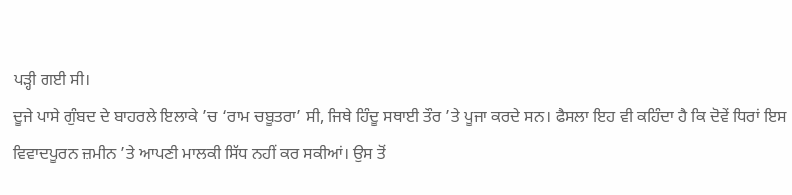ਪੜ੍ਹੀ ਗਈ ਸੀ।
ਦੂਜੇ ਪਾਸੇ ਗੁੰਬਦ ਦੇ ਬਾਹਰਲੇ ਇਲਾਕੇ ’ਚ ‘ਰਾਮ ਚਬੂਤਰਾ’ ਸੀ, ਜਿਥੇ ਹਿੰਦੂ ਸਥਾਈ ਤੌਰ ’ਤੇ ਪੂਜਾ ਕਰਦੇ ਸਨ। ਫੈਸਲਾ ਇਹ ਵੀ ਕਹਿੰਦਾ ਹੈ ਕਿ ਦੋਵੇਂ ਧਿਰਾਂ ਇਸ ਵਿਵਾਦਪੂਰਨ ਜ਼ਮੀਨ ’ਤੇ ਆਪਣੀ ਮਾਲਕੀ ਸਿੱਧ ਨਹੀਂ ਕਰ ਸਕੀਆਂ। ਉਸ ਤੋਂ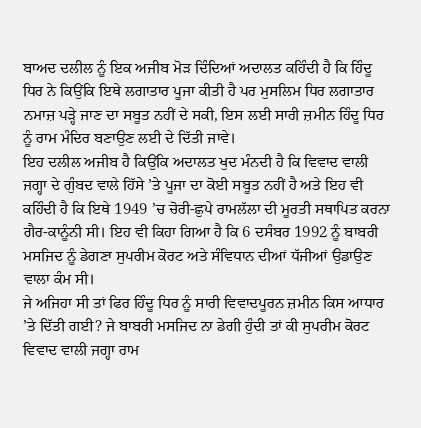ਬਾਅਦ ਦਲੀਲ ਨੂੰ ਇਕ ਅਜੀਬ ਮੋੜ ਦਿੰਦਿਆਂ ਅਦਾਲਤ ਕਹਿੰਦੀ ਹੈ ਕਿ ਹਿੰਦੂ ਧਿਰ ਨੇ ਕਿਉਂਕਿ ਇਥੇ ਲਗਾਤਾਰ ਪੂਜਾ ਕੀਤੀ ਹੈ ਪਰ ਮੁਸਲਿਮ ਧਿਰ ਲਗਾਤਾਰ ਨਮਾਜ਼ ਪੜ੍ਹੇ ਜਾਣ ਦਾ ਸਬੂਤ ਨਹੀਂ ਦੇ ਸਕੀ, ਇਸ ਲਈ ਸਾਰੀ ਜ਼ਮੀਨ ਹਿੰਦੂ ਧਿਰ ਨੂੰ ਰਾਮ ਮੰਦਿਰ ਬਣਾਉਣ ਲਈ ਦੇ ਦਿੱਤੀ ਜਾਵੇ।
ਇਹ ਦਲੀਲ ਅਜੀਬ ਹੈ ਕਿਉਂਕਿ ਅਦਾਲਤ ਖੁਦ ਮੰਨਦੀ ਹੈ ਕਿ ਵਿਵਾਦ ਵਾਲੀ ਜਗ੍ਹਾ ਦੇ ਗੁੰਬਦ ਵਾਲੇ ਹਿੱਸੇ ’ਤੇ ਪੂਜਾ ਦਾ ਕੋਈ ਸਬੂਤ ਨਹੀਂ ਹੈ ਅਤੇ ਇਹ ਵੀ ਕਹਿੰਦੀ ਹੈ ਕਿ ਇਥੇ 1949 ’ਚ ਚੋਰੀ-ਛੁਪੇ ਰਾਮਲੱਲਾ ਦੀ ਮੂਰਤੀ ਸਥਾਪਿਤ ਕਰਨਾ ਗੈਰ-ਕਾਨੂੰਨੀ ਸੀ। ਇਹ ਵੀ ਕਿਹਾ ਗਿਆ ਹੈ ਕਿ 6 ਦਸੰਬਰ 1992 ਨੂੰ ਬਾਬਰੀ ਮਸਜਿਦ ਨੂੰ ਡੇਗਣਾ ਸੁਪਰੀਮ ਕੋਰਟ ਅਤੇ ਸੰਵਿਧਾਨ ਦੀਆਂ ਧੱਜੀਆਂ ਉਡਾਉਣ ਵਾਲਾ ਕੰਮ ਸੀ।
ਜੇ ਅਜਿਹਾ ਸੀ ਤਾਂ ਫਿਰ ਹਿੰਦੂ ਧਿਰ ਨੂੰ ਸਾਰੀ ਵਿਵਾਦਪੂਰਨ ਜ਼ਮੀਨ ਕਿਸ ਆਧਾਰ ’ਤੇ ਦਿੱਤੀ ਗਈ? ਜੇ ਬਾਬਰੀ ਮਸਜਿਦ ਨਾ ਡੇਗੀ ਹੁੰਦੀ ਤਾਂ ਕੀ ਸੁਪਰੀਮ ਕੋਰਟ ਵਿਵਾਦ ਵਾਲੀ ਜਗ੍ਹਾ ਰਾਮ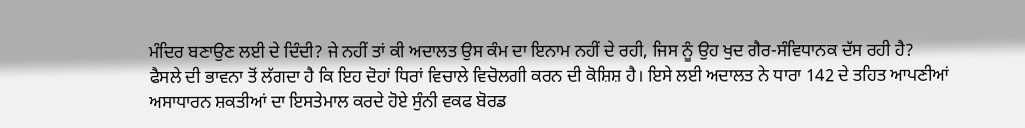ਮੰਦਿਰ ਬਣਾਉਣ ਲਈ ਦੇ ਦਿੰਦੀ? ਜੇ ਨਹੀਂ ਤਾਂ ਕੀ ਅਦਾਲਤ ਉਸ ਕੰਮ ਦਾ ਇਨਾਮ ਨਹੀਂ ਦੇ ਰਹੀ, ਜਿਸ ਨੂੰ ਉਹ ਖੁਦ ਗੈਰ-ਸੰਵਿਧਾਨਕ ਦੱਸ ਰਹੀ ਹੈ?
ਫੈਸਲੇ ਦੀ ਭਾਵਨਾ ਤੋਂ ਲੱਗਦਾ ਹੈ ਕਿ ਇਹ ਦੋਹਾਂ ਧਿਰਾਂ ਵਿਚਾਲੇ ਵਿਚੋਲਗੀ ਕਰਨ ਦੀ ਕੋਸ਼ਿਸ਼ ਹੈ। ਇਸੇ ਲਈ ਅਦਾਲਤ ਨੇ ਧਾਰਾ 142 ਦੇ ਤਹਿਤ ਆਪਣੀਆਂ ਅਸਾਧਾਰਨ ਸ਼ਕਤੀਆਂ ਦਾ ਇਸਤੇਮਾਲ ਕਰਦੇ ਹੋਏ ਸੁੰਨੀ ਵਕਫ ਬੋਰਡ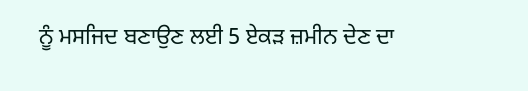ਨੂੰ ਮਸਜਿਦ ਬਣਾਉਣ ਲਈ 5 ਏਕੜ ਜ਼ਮੀਨ ਦੇਣ ਦਾ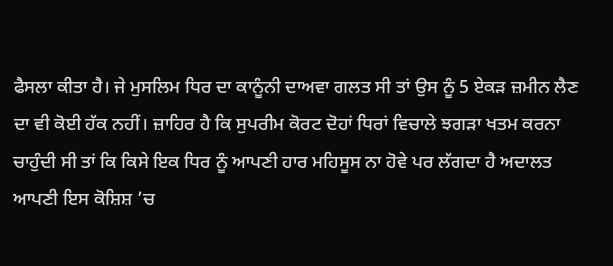ਫੈਸਲਾ ਕੀਤਾ ਹੈ। ਜੇ ਮੁਸਲਿਮ ਧਿਰ ਦਾ ਕਾਨੂੰਨੀ ਦਾਅਵਾ ਗਲਤ ਸੀ ਤਾਂ ਉਸ ਨੂੰ 5 ਏਕੜ ਜ਼ਮੀਨ ਲੈਣ ਦਾ ਵੀ ਕੋਈ ਹੱਕ ਨਹੀਂ। ਜ਼ਾਹਿਰ ਹੈ ਕਿ ਸੁਪਰੀਮ ਕੋਰਟ ਦੋਹਾਂ ਧਿਰਾਂ ਵਿਚਾਲੇ ਝਗੜਾ ਖਤਮ ਕਰਨਾ ਚਾਹੁੰਦੀ ਸੀ ਤਾਂ ਕਿ ਕਿਸੇ ਇਕ ਧਿਰ ਨੂੰ ਆਪਣੀ ਹਾਰ ਮਹਿਸੂਸ ਨਾ ਹੋਵੇ ਪਰ ਲੱਗਦਾ ਹੈ ਅਦਾਲਤ ਆਪਣੀ ਇਸ ਕੋਸ਼ਿਸ਼ ’ਚ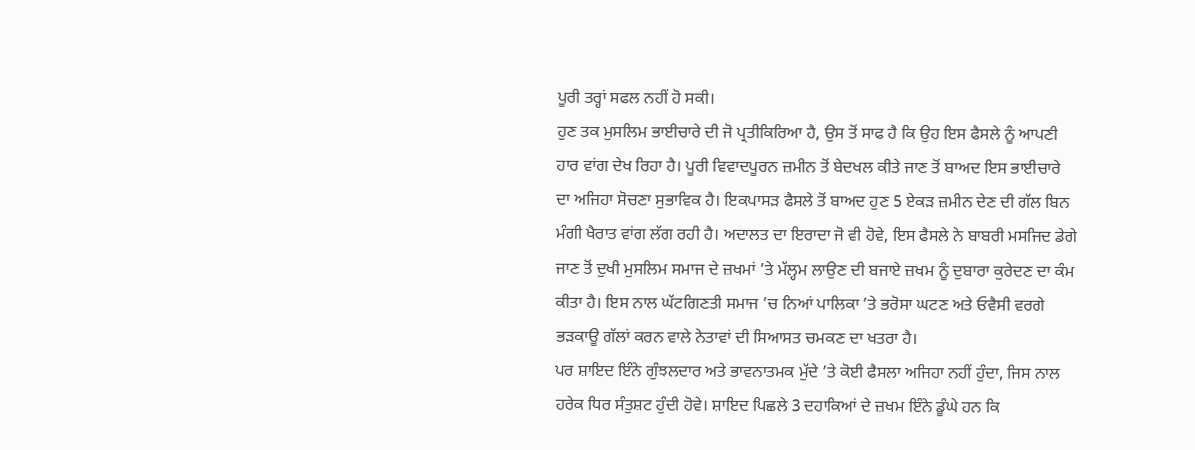ਪੂਰੀ ਤਰ੍ਹਾਂ ਸਫਲ ਨਹੀਂ ਹੋ ਸਕੀ।
ਹੁਣ ਤਕ ਮੁਸਲਿਮ ਭਾਈਚਾਰੇ ਦੀ ਜੋ ਪ੍ਰਤੀਕਿਰਿਆ ਹੈ, ਉਸ ਤੋਂ ਸਾਫ ਹੈ ਕਿ ਉਹ ਇਸ ਫੈਸਲੇ ਨੂੰ ਆਪਣੀ ਹਾਰ ਵਾਂਗ ਦੇਖ ਰਿਹਾ ਹੈ। ਪੂਰੀ ਵਿਵਾਦਪੂਰਨ ਜ਼ਮੀਨ ਤੋਂ ਬੇਦਖਲ ਕੀਤੇ ਜਾਣ ਤੋਂ ਬਾਅਦ ਇਸ ਭਾਈਚਾਰੇ ਦਾ ਅਜਿਹਾ ਸੋਚਣਾ ਸੁਭਾਵਿਕ ਹੈ। ਇਕਪਾਸੜ ਫੈਸਲੇ ਤੋਂ ਬਾਅਦ ਹੁਣ 5 ਏਕੜ ਜ਼ਮੀਨ ਦੇਣ ਦੀ ਗੱਲ ਬਿਨ ਮੰਗੀ ਖੈਰਾਤ ਵਾਂਗ ਲੱਗ ਰਹੀ ਹੈ। ਅਦਾਲਤ ਦਾ ਇਰਾਦਾ ਜੋ ਵੀ ਹੋਵੇ, ਇਸ ਫੈਸਲੇ ਨੇ ਬਾਬਰੀ ਮਸਜਿਦ ਡੇਗੇ ਜਾਣ ਤੋਂ ਦੁਖੀ ਮੁਸਲਿਮ ਸਮਾਜ ਦੇ ਜ਼ਖਮਾਂ ’ਤੇ ਮੱਲ੍ਹਮ ਲਾਉਣ ਦੀ ਬਜਾਏ ਜ਼ਖਮ ਨੂੰ ਦੁਬਾਰਾ ਕੁਰੇਦਣ ਦਾ ਕੰਮ ਕੀਤਾ ਹੈ। ਇਸ ਨਾਲ ਘੱਟਗਿਣਤੀ ਸਮਾਜ ’ਚ ਨਿਆਂ ਪਾਲਿਕਾ ’ਤੇ ਭਰੋਸਾ ਘਟਣ ਅਤੇ ਓਵੈਸੀ ਵਰਗੇ ਭੜਕਾਊ ਗੱਲਾਂ ਕਰਨ ਵਾਲੇ ਨੇਤਾਵਾਂ ਦੀ ਸਿਆਸਤ ਚਮਕਣ ਦਾ ਖਤਰਾ ਹੈ।
ਪਰ ਸ਼ਾਇਦ ਇੰਨੇ ਗੁੰਝਲਦਾਰ ਅਤੇ ਭਾਵਨਾਤਮਕ ਮੁੱਦੇ ’ਤੇ ਕੋਈ ਫੈਸਲਾ ਅਜਿਹਾ ਨਹੀਂ ਹੁੰਦਾ, ਜਿਸ ਨਾਲ ਹਰੇਕ ਧਿਰ ਸੰਤੁਸ਼ਟ ਹੁੰਦੀ ਹੋਵੇ। ਸ਼ਾਇਦ ਪਿਛਲੇ 3 ਦਹਾਕਿਆਂ ਦੇ ਜ਼ਖਮ ਇੰਨੇ ਡੂੰਘੇ ਹਨ ਕਿ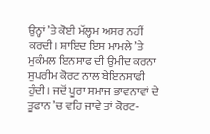ਉਨ੍ਹਾਂ ’ਤੇ ਕੋਈ ਮੱਲ੍ਹਮ ਅਸਰ ਨਹੀਂ ਕਰਦੀ। ਸ਼ਾਇਦ ਇਸ ਮਾਮਲੇ ’ਤੇ ਮੁਕੰਮਲ ਇਨਸਾਫ ਦੀ ਉਮੀਦ ਕਰਨਾ ਸੁਪਰੀਮ ਕੋਰਟ ਨਾਲ ਬੇਇਨਸਾਫੀ ਹੁੰਦੀ। ਜਦੋਂ ਪੂਰਾ ਸਮਾਜ ਭਾਵਨਾਵਾਂ ਦੇ ਤੂਫਾਨ ’ਚ ਵਹਿ ਜਾਵੇ ਤਾਂ ਕੋਰਟ-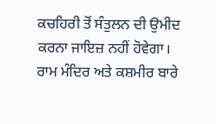ਕਚਹਿਰੀ ਤੋਂ ਸੰਤੁਲਨ ਦੀ ਉਮੀਦ ਕਰਨਾ ਜਾਇਜ਼ ਨਹੀਂ ਹੋਵੇਗਾ।
ਰਾਮ ਮੰਦਿਰ ਅਤੇ ਕਸ਼ਮੀਰ ਬਾਰੇ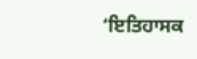‘ਇਤਿਹਾਸਕ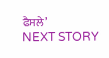ਫੈਸਲੇ’
NEXT STORY